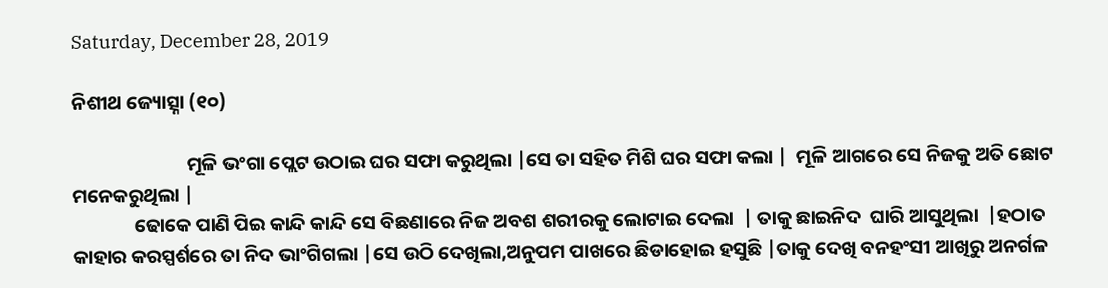Saturday, December 28, 2019

ନିଶୀଥ ଜ୍ୟୋତ୍ସ୍ନା (୧୦)

                          ମୂଳି ଭଂଗା ପ୍ଲେଟ ଉଠାଇ ଘର ସଫା କରୁଥିଲା |ସେ ତା ସହିତ ମିଶି ଘର ସଫା କଲା |  ମୂଳି ଆଗରେ ସେ ନିଜକୁ ଅତି ଛୋଟ ମନେକରୁଥିଲା |
              ଢୋକେ ପାଣି ପିଇ କାନ୍ଦି କାନ୍ଦି ସେ ବିଛଣାରେ ନିଜ ଅବଶ ଶରୀରକୁ ଲୋଟାଇ ଦେଲା  | ତାକୁ ଛାଇନିଦ  ଘାରି ଆସୁଥିଲା  |ହଠାତ କାହାର କରସ୍ପର୍ଶରେ ତା ନିଦ ଭାଂଗିଗଲା |ସେ ଉଠି ଦେଖିଲା,ଅନୁପମ ପାଖରେ ଛିଡାହୋଇ ହସୁଛି |ତାକୁ ଦେଖି ବନହଂସୀ ଆଖିରୁ ଅନର୍ଗଳ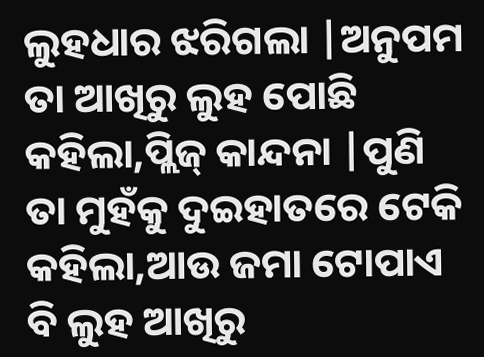ଲୁହଧାର ଝରିଗଲା |ଅନୁପମ ତା ଆଖିରୁ ଲୁହ ପୋଛି କହିଲା,ପ୍ଲିଜ୍ କାନ୍ଦନା |ପୁଣି ତା ମୁହଁକୁ ଦୁଇହାତରେ ଟେକି କହିଲା,ଆଉ ଜମା ଟୋପାଏ ବି ଲୁହ ଆଖିରୁ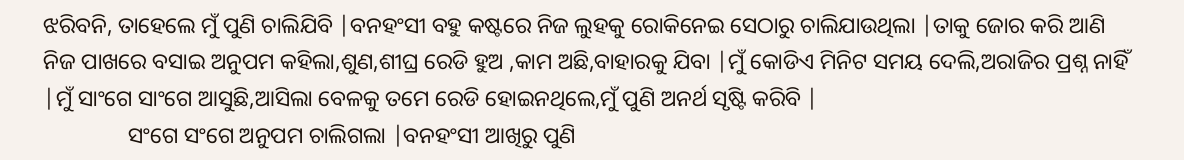ଝରିବନି, ତାହେଲେ ମୁଁ ପୁଣି ଚାଲିଯିବି |ବନହଂସୀ ବହୁ କଷ୍ଟରେ ନିଜ ଲୁହକୁ ରୋକିନେଇ ସେଠାରୁ ଚାଲିଯାଉଥିଲା |ତାକୁ ଜୋର କରି ଆଣି ନିଜ ପାଖରେ ବସାଇ ଅନୁପମ କହିଲା,ଶୁଣ,ଶୀଘ୍ର ରେଡି ହୁଅ ,କାମ ଅଛି,ବାହାରକୁ ଯିବା |ମୁଁ କୋଡିଏ ମିନିଟ ସମୟ ଦେଲି,ଅରାଜିର ପ୍ରଶ୍ନ ନାହିଁ |ମୁଁ ସାଂଗେ ସାଂଗେ ଆସୁଛି,ଆସିଲା ବେଳକୁ ତମେ ରେଡି ହୋଇନଥିଲେ,ମୁଁ ପୁଣି ଅନର୍ଥ ସୃଷ୍ଟି କରିବି |
               ସଂଗେ ସଂଗେ ଅନୁପମ ଚାଲିଗଲା |ବନହଂସୀ ଆଖିରୁ ପୁଣି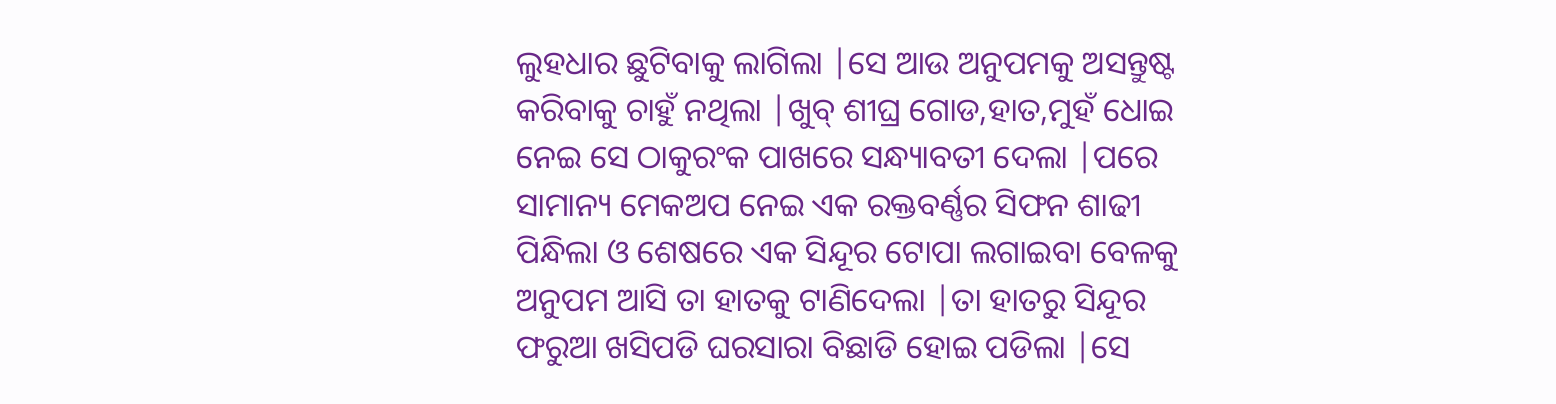ଲୁହଧାର ଛୁଟିବାକୁ ଲାଗିଲା |ସେ ଆଉ ଅନୁପମକୁ ଅସନ୍ତୁଷ୍ଟ କରିବାକୁ ଚାହୁଁ ନଥିଲା |ଖୁବ୍ ଶୀଘ୍ର ଗୋଡ,ହାତ,ମୁହଁ ଧୋଇ ନେଇ ସେ ଠାକୁରଂକ ପାଖରେ ସନ୍ଧ୍ୟାବତୀ ଦେଲା |ପରେ ସାମାନ୍ୟ ମେକଅପ ନେଇ ଏକ ରକ୍ତବର୍ଣ୍ଣର ସିଫନ ଶାଢୀ ପିନ୍ଧିଲା ଓ ଶେଷରେ ଏକ ସିନ୍ଦୂର ଟୋପା ଲଗାଇବା ବେଳକୁ ଅନୁପମ ଆସି ତା ହାତକୁ ଟାଣିଦେଲା |ତା ହାତରୁ ସିନ୍ଦୂର ଫରୁଆ ଖସିପଡି ଘରସାରା ବିଛାଡି ହୋଇ ପଡିଲା |ସେ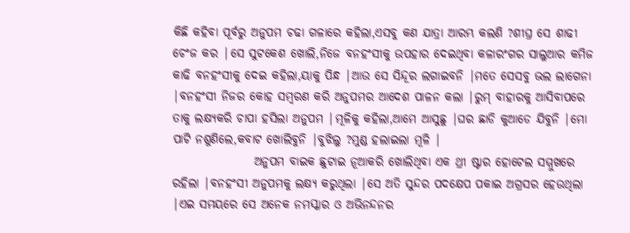କିଛି କହିବା ପୂର୍ବରୁ ଅନୁପମ ଚଢା ଗଳାରେ କହିଲା,ଏସବୁ କଣ ଯାତ୍ରା ଆରମ୍ଭ କଲଣି ?ଶୀଘ୍ର ସେ ଶାଢୀ ଚେଂଜ କର |ସେ ସୁଟକେଶ ଖୋଲି,ନିଜେ ବନହଂସୀକୁ ଉପହାର ଦେଇଥିବା କଳାରଂଗର ସାଲୁଆର କମିଜ କାଢି ବନହଂସୀକୁ ଦେଇ କହିଲା,ୟାକୁ ପିନ୍ଧ |ଆଉ ସେ ସିନ୍ଦୂର ଲଗାଇବନି |ମତେ ସେସବୁ ଭଲ ଲାଗେନା |ବନହଂସୀ ନିଜର କୋହ ସମ୍ବରଣ କରି ଅନୁପମର ଆଦେଶ ପାଳନ କଲା |ରୁମ୍ ବାହାରକୁ ଆସିବାପରେ ତାକୁ ଲକ୍ଷ୍ୟକରି ଚାପା ହସିଲା ଅନୁପମ |ମୂଳିକୁ କହିଲା,ଆମେ ଆସୁଛୁ |ଘର ଛାଡି କୁଆଡେ ଯିବୁନି |ମୋ ପାଟି ନଶୁଣିଲେ,କବାଟ ଖୋଲିବୁନି |ବୁଝିଲୁ ?ମୁଣ୍ଡ ହଲାଇଲା ମୂଳି |
                 ଅନୁପମ ବାଇକ ଛୁଟାଇ ନୂଆକରି ଖୋଲିଥିବା ଏକ ଥ୍ରୀ ଷ୍ଟାର ହୋଟେଲ ସମ୍ମୁଖରେ ରହିଲା |ବନହଂସୀ ଅନୁପମକୁ ଲକ୍ଷ୍ୟ କରୁଥିଲା |ସେ ଅତି ସୁନ୍ଦର ପଦକ୍ଷେପ ପକାଇ ଅଗ୍ରସର ହେଉଥିଲା |ଏଇ ସମୟରେ ସେ ଅନେକ ନମସ୍କାର ଓ ଅଭିନନ୍ଦନର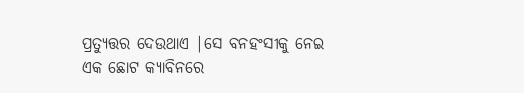ପ୍ରତ୍ୟୁତ୍ତର ଦେଉଥାଏ |ସେ ବନହଂସୀକୁ ନେଇ ଏକ ଛୋଟ କ୍ୟାବିନରେ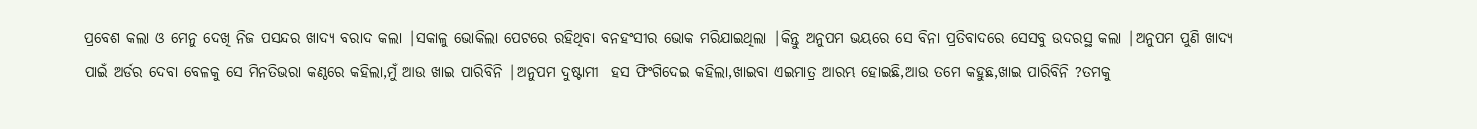ପ୍ରବେଶ କଲା ଓ ମେନୁ ଦେଖି ନିଜ ପସନ୍ଦର ଖାଦ୍ୟ ବରାଦ କଲା |ସକାଳୁ ଭୋକିଲା ପେଟରେ ରହିଥିବା ବନହଂସୀର ଭୋକ ମରିଯାଇଥିଲା |କିନ୍ତୁ ଅନୁପମ ଭୟରେ ସେ ବିନା ପ୍ରତିବାଦରେ ସେସବୁ ଉଦରସ୍ଥ କଲା |ଅନୁପମ ପୁଣି ଖାଦ୍ୟ ପାଇଁ ଅର୍ଡର ଦେବା ବେଳକୁ ସେ ମିନତିଭରା କଣ୍ଠରେ କହିଲା,ମୁଁ ଆଉ ଖାଇ ପାରିବିନି |ଅନୁପମ ଦୁଷ୍ଟାମୀ  ହସ ଫିଂଗିଦେଇ କହିଲା,ଖାଇବା ଏଇମାତ୍ର ଆରମ୍ଭ ହୋଇଛି,ଆଉ ତମେ କହୁଛ,ଖାଇ ପାରିବିନି ?ତମକୁ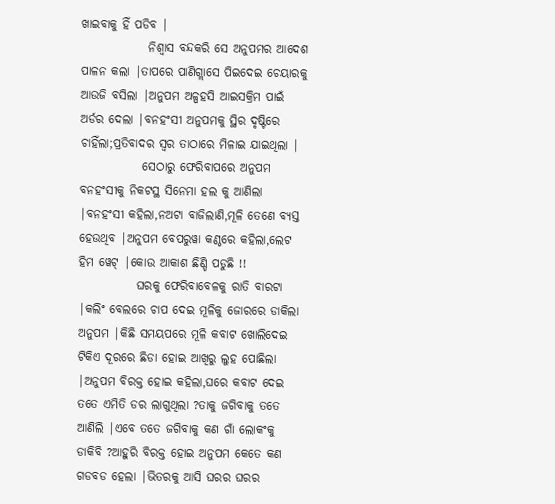ଖାଇବାକୁ ହିଁ ପଡିବ |
              ନିଶ୍ବାସ ବନ୍ଦକରି ସେ ଅନୁପମର ଆଦେଶ ପାଳନ କଲା |ତାପରେ ପାଣିଗ୍ଲାସେ ପିଇଦେଇ ଚେୟାରକୁ ଆଉଜି ବସିଲା |ଅନୁପମ ଅଳ୍ପହସି ଆଇସକ୍ରିମ ପାଇଁ ଅର୍ଡର ଦେଲା |ବନହଂସୀ ଅନୁପମକୁ ସ୍ଥିର ଦୃଷ୍ଟିରେ ଚାହିଁଲା;ପ୍ରତିବାଦର ସ୍ବର ତାଠାରେ ମିଳାଇ ଯାଇଥିଲା |
             ସେଠାରୁ ଫେରିବାପରେ ଅନୁପମ ବନହଂସୀକୁ ନିକଟସ୍ଥ ସିନେମା ହଲ କୁ ଆଣିଲା |ବନହଂସୀ କହିଲା,ନଅଟା ବାଜିଲାଣି,ମୂଳି ତେଣେ ବ୍ୟସ୍ତ ହେଉଥିବ |ଅନୁପମ ବେପରୁୱା କଣ୍ଠରେ କହିଲା,ଲେଟ ହିମ ୱେଟ୍ |କୋଉ ଆକାଶ ଛିଣ୍ଡି ପଡୁଛି !!
            ଘରକୁ ଫେରିବାବେଳକୁ ରାତି ବାରଟା |କଲିଂ ବେଲରେ ଚାପ ଦେଇ ମୂଳିକୁ ଜୋରରେ ଡାକିଲା ଅନୁପମ |କିଛି ସମୟପରେ ମୂଳି କବାଟ ଖୋଲିଦେଇ ଟିକିଏ ଦୂରରେ ଛିଡା ହୋଇ ଆଖିରୁ ଲୁହ ପୋଛିଲା |ଅନୁପମ ବିରକ୍ତ ହୋଇ କହିଲା,ଘରେ କବାଟ ଦେଇ ତତେ ଏମିତି ଡର ଲାଗୁଥିଲା ?ତାକୁ ଜଗିବାକୁ ତତେ ଆଣିଲି |ଏବେ ତତେ ଜଗିବାକୁ କଣ ଗାଁ ଲୋକଂକୁ ଡାକିବି ?ଆହୁରି ବିରକ୍ତ ହୋଇ ଅନୁପମ କେତେ କଣ ଗଡବଡ ହେଲା |ଭିତରକୁ ଆସି ଘରର ଘରର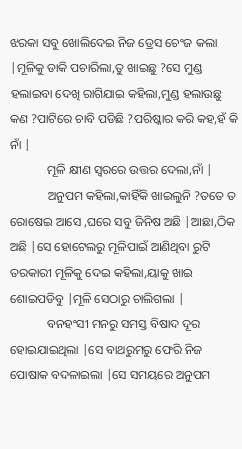ଝରକା ସବୁ ଖୋଲିଦେଇ ନିଜ ଡ୍ରେସ ଚେଂଜ କଲା |ମୂଳିକୁ ଡାକି ପଚାରିଲା,ତୁ ଖାଇଛୁ ?ସେ ମୁଣ୍ଡ ହଲାଇବା ଦେଖି ରାଗିଯାଇ କହିଲା,ମୁଣ୍ଡ ହଲାଉଛୁ କଣ ?ପାଟିରେ ଚାବି ପଡିଛି ?ପରିଷ୍କାର କରି କହ,ହଁ କି ନାଁ |
            ମୂଳି କ୍ଷୀଣ ସ୍ବରରେ ଉତ୍ତର ଦେଲା,ନାଁ |
            ଅନୁପମ କହିଲା,କାହିଁକି ଖାଇଲୁନି ?ତତେ ତ ରୋଷେଇ ଆସେ ,ଘରେ ସବୁ ଜିନିଷ ଅଛି |ଆଛା,ଠିକ ଅଛି |ସେ ହୋଟେଲରୁ ମୂଳିପାଇଁ ଆଣିଥିବା ରୁଟି ତରକାରୀ ମୂଳିକୁ ଦେଇ କହିଲା,ୟାକୁ ଖାଇ ଶୋଇପଡିବୁ |ମୂଳି ସେଠାରୁ ଚାଲିଗଲା |
            ବନହଂସୀ ମନରୁ ସମସ୍ତ ବିଷାଦ ଦୂର ହୋଇଯାଇଥିଲା |ସେ ବାଥରୁମରୁ ଫେରି ନିଜ ପୋଷାକ ବଦଳାଇଲା |ସେ ସମୟରେ ଅନୁପମ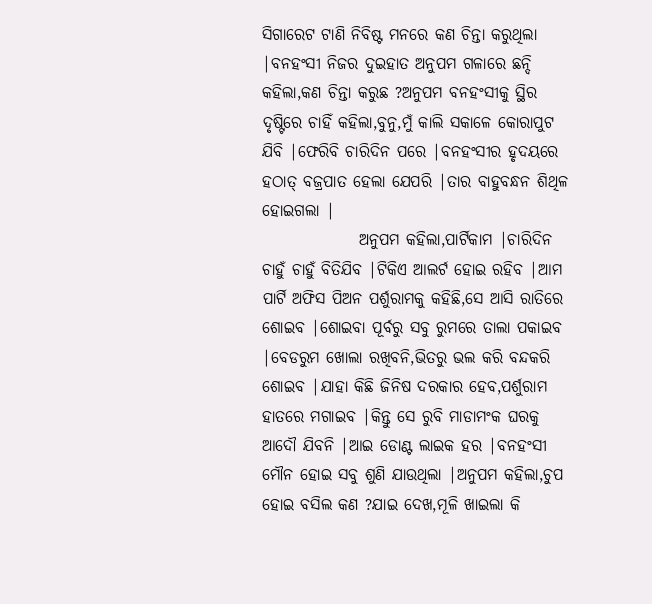ସିଗାରେଟ ଟାଣି ନିବିଷ୍ଟ ମନରେ କଣ ଚିନ୍ତା କରୁଥିଲା |ବନହଂସୀ ନିଜର ଦୁଇହାତ ଅନୁପମ ଗଳାରେ ଛନ୍ଦି କହିଲା,କଣ ଚିନ୍ତା କରୁଛ ?ଅନୁପମ ବନହଂସୀକୁ ସ୍ଥିର ଦୃଷ୍ଟିରେ ଚାହିଁ କହିଲା,ବୁନୁ,ମୁଁ କାଲି ସକାଳେ କୋରାପୁଟ ଯିବି |ଫେରିବି ଚାରିଦିନ ପରେ |ବନହଂସୀର ହୃଦୟରେ ହଠାତ୍ ବଜ୍ରପାତ ହେଲା ଯେପରି |ତାର ବାହୁବନ୍ଧନ ଶିଥିଳ ହୋଇଗଲା |
               ଅନୁପମ କହିଲା,ପାର୍ଟିକାମ |ଚାରିଦିନ ଚାହୁଁ ଚାହୁଁ ବିତିଯିବ |ଟିକିଏ ଆଲର୍ଟ ହୋଇ ରହିବ |ଆମ ପାର୍ଟି ଅଫିସ ପିଅନ ପର୍ଶୁରାମକୁ କହିଛି,ସେ ଆସି ରାତିରେ ଶୋଇବ |ଶୋଇବା ପୂର୍ବରୁ ସବୁ ରୁମରେ ତାଲା ପକାଇବ |ବେଡରୁମ ଖୋଲା ରଖିବନି,ଭିତରୁ ଭଲ କରି ବନ୍ଦକରି ଶୋଇବ |ଯାହା କିଛି ଜିନିଷ ଦରକାର ହେବ,ପର୍ଶୁରାମ ହାତରେ ମଗାଇବ |କିନ୍ତୁ ସେ ରୁବି ମାଡାମଂକ ଘରକୁ ଆଦୌ ଯିବନି |ଆଇ ଡୋଣ୍ଟ ଲାଇକ ହର |ବନହଂସୀ ମୌନ ହୋଇ ସବୁ ଶୁଣି ଯାଉଥିଲା |ଅନୁପମ କହିଲା,ଚୁପ ହୋଇ ବସିଲ କଣ ?ଯାଇ ଦେଖ,ମୂଳି ଖାଇଲା କି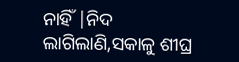ନାହିଁ |ନିଦ ଲାଗିଲାଣି,ସକାଳୁ ଶୀଘ୍ର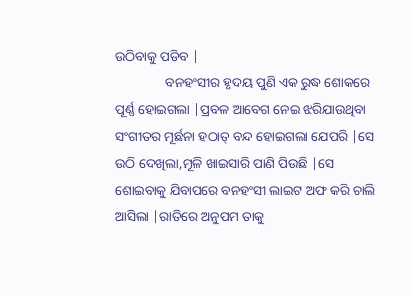ଉଠିବାକୁ ପଡିବ |
               ବନହଂସୀର ହୃଦୟ ପୁଣି ଏକ ରୁଦ୍ଧ ଶୋକରେ ପୂର୍ଣ୍ଣ ହୋଇଗଲା |ପ୍ରବଳ ଆବେଗ ନେଇ ଝରିଯାଉଥିବା ସଂଗୀତର ମୂର୍ଛନା ହଠାତ୍ ବନ୍ଦ ହୋଇଗଲା ଯେପରି |ସେ ଉଠି ଦେଖିଲା,ମୂଳି ଖାଇସାରି ପାଣି ପିଉଛି |ସେ ଶୋଇବାକୁ ଯିବାପରେ ବନହଂସୀ ଲାଇଟ ଅଫ କରି ଚାଲି ଆସିଲା |ରାତିରେ ଅନୁପମ ତାକୁ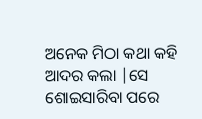ଅନେକ ମିଠା କଥା କହି ଆଦର କଲା |ସେ ଶୋଇସାରିବା ପରେ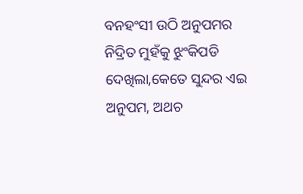ବନହଂସୀ ଉଠି ଅନୁପମର ନିଦ୍ରିତ ମୁହଁକୁ ଝୁଂକିପଡି ଦେଖିଲା,କେତେ ସୁନ୍ଦର ଏଇ ଅନୁପମ, ଅଥଚ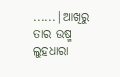......|ଆଖିରୁ ତାର ଉଷ୍ମ ଲୁହଧାରା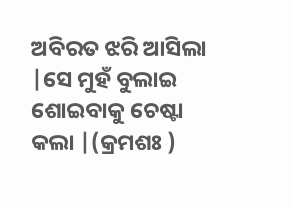ଅବିରତ ଝରି ଆସିଲା |ସେ ମୁହଁ ବୁଲାଇ ଶୋଇବାକୁ ଚେଷ୍ଟା କଲା |(କ୍ରମଶଃ )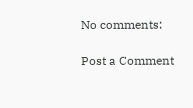No comments:

Post a Comment